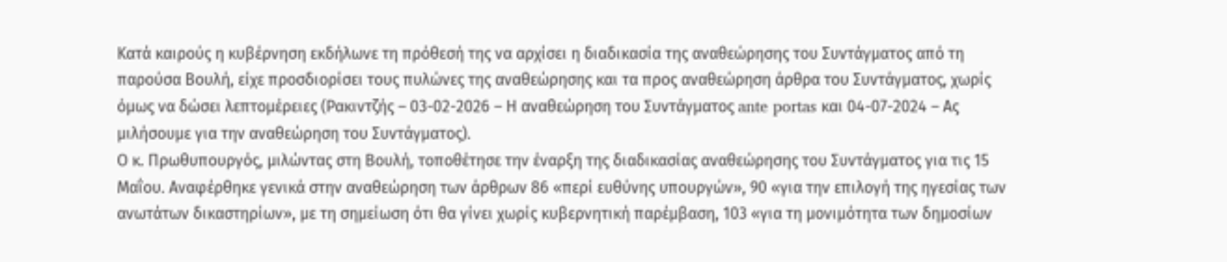Κατά καιρούς η κυβέρνηση εκδήλωνε τη πρόθεσή της να αρχίσει η διαδικασία της αναθεώρησης του Συντάγματος από τη παρούσα Βουλή, είχε προσδιορίσει τους πυλώνες της αναθεώρησης και τα προς αναθεώρηση άρθρα του Συντάγματος, χωρίς όμως να δώσει λεπτομέρειες (Ρακιντζής – 03-02-2026 – Η αναθεώρηση του Συντάγματος ante portas και 04-07-2024 – Ας μιλήσουμε για την αναθεώρηση του Συντάγματος).
Ο κ. Πρωθυπουργός, μιλώντας στη Βουλή, τοποθέτησε την έναρξη της διαδικασίας αναθεώρησης του Συντάγματος για τις 15 Μαΐου. Αναφέρθηκε γενικά στην αναθεώρηση των άρθρων 86 «περί ευθύνης υπουργών», 90 «για την επιλογή της ηγεσίας των ανωτάτων δικαστηρίων», με τη σημείωση ότι θα γίνει χωρίς κυβερνητική παρέμβαση, 103 «για τη μονιμότητα των δημοσίων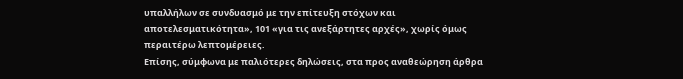υπαλλήλων σε συνδυασμό με την επίτευξη στόχων και αποτελεσματικότητα», 101 «για τις ανεξάρτητες αρχές», χωρίς όμως περαιτέρω λεπτομέρειες.
Επίσης, σύμφωνα με παλιότερες δηλώσεις, στα προς αναθεώρηση άρθρα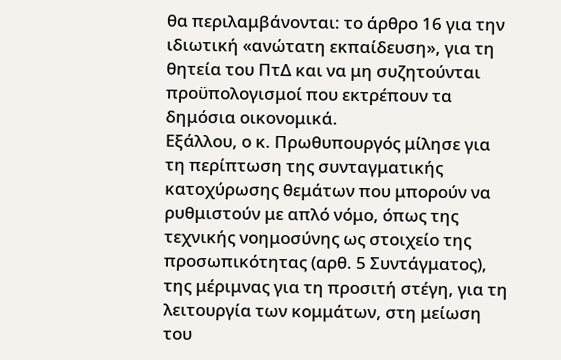θα περιλαμβάνονται: το άρθρο 16 για την ιδιωτική «ανώτατη εκπαίδευση», για τη θητεία του ΠτΔ και να μη συζητούνται προϋπολογισμοί που εκτρέπουν τα δημόσια οικονομικά.
Εξάλλου, ο κ. Πρωθυπουργός μίλησε για τη περίπτωση της συνταγματικής κατοχύρωσης θεμάτων που μπορούν να ρυθμιστούν με απλό νόμο, όπως της τεχνικής νοημοσύνης ως στοιχείο της προσωπικότητας (αρθ. 5 Συντάγματος), της μέριμνας για τη προσιτή στέγη, για τη λειτουργία των κομμάτων, στη μείωση του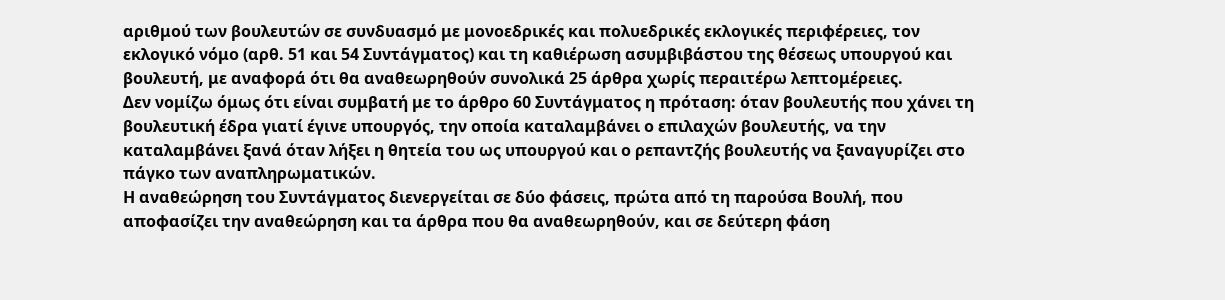αριθμού των βουλευτών σε συνδυασμό με μονοεδρικές και πολυεδρικές εκλογικές περιφέρειες, τον εκλογικό νόμο (αρθ. 51 και 54 Συντάγματος) και τη καθιέρωση ασυμβιβάστου της θέσεως υπουργού και βουλευτή, με αναφορά ότι θα αναθεωρηθούν συνολικά 25 άρθρα χωρίς περαιτέρω λεπτομέρειες.
Δεν νομίζω όμως ότι είναι συμβατή με το άρθρο 60 Συντάγματος η πρόταση: όταν βουλευτής που χάνει τη βουλευτική έδρα γιατί έγινε υπουργός, την οποία καταλαμβάνει ο επιλαχών βουλευτής, να την καταλαμβάνει ξανά όταν λήξει η θητεία του ως υπουργού και ο ρεπαντζής βουλευτής να ξαναγυρίζει στο πάγκο των αναπληρωματικών.
Η αναθεώρηση του Συντάγματος διενεργείται σε δύο φάσεις, πρώτα από τη παρούσα Βουλή, που αποφασίζει την αναθεώρηση και τα άρθρα που θα αναθεωρηθούν, και σε δεύτερη φάση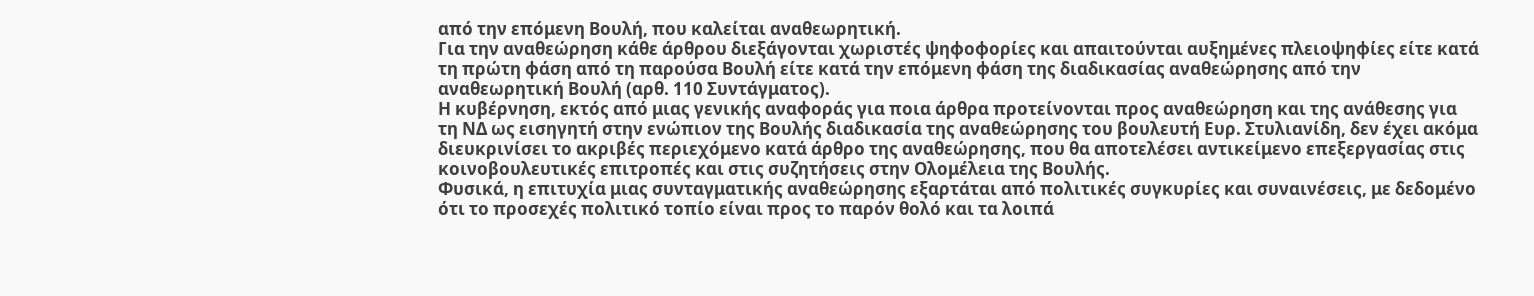από την επόμενη Βουλή, που καλείται αναθεωρητική.
Για την αναθεώρηση κάθε άρθρου διεξάγονται χωριστές ψηφοφορίες και απαιτούνται αυξημένες πλειοψηφίες είτε κατά τη πρώτη φάση από τη παρούσα Βουλή είτε κατά την επόμενη φάση της διαδικασίας αναθεώρησης από την αναθεωρητική Βουλή (αρθ. 110 Συντάγματος).
Η κυβέρνηση, εκτός από μιας γενικής αναφοράς για ποια άρθρα προτείνονται προς αναθεώρηση και της ανάθεσης για τη ΝΔ ως εισηγητή στην ενώπιον της Βουλής διαδικασία της αναθεώρησης του βουλευτή Ευρ. Στυλιανίδη, δεν έχει ακόμα διευκρινίσει το ακριβές περιεχόμενο κατά άρθρο της αναθεώρησης, που θα αποτελέσει αντικείμενο επεξεργασίας στις κοινοβουλευτικές επιτροπές και στις συζητήσεις στην Ολομέλεια της Βουλής.
Φυσικά, η επιτυχία μιας συνταγματικής αναθεώρησης εξαρτάται από πολιτικές συγκυρίες και συναινέσεις, με δεδομένο ότι το προσεχές πολιτικό τοπίο είναι προς το παρόν θολό και τα λοιπά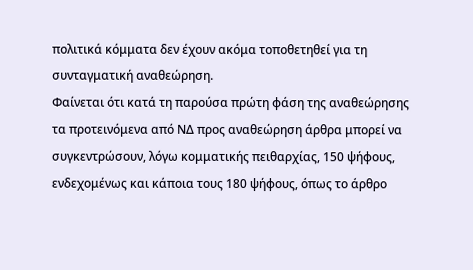πολιτικά κόμματα δεν έχουν ακόμα τοποθετηθεί για τη συνταγματική αναθεώρηση.
Φαίνεται ότι κατά τη παρούσα πρώτη φάση της αναθεώρησης τα προτεινόμενα από ΝΔ προς αναθεώρηση άρθρα μπορεί να συγκεντρώσουν, λόγω κομματικής πειθαρχίας, 150 ψήφους, ενδεχομένως και κάποια τους 180 ψήφους, όπως το άρθρο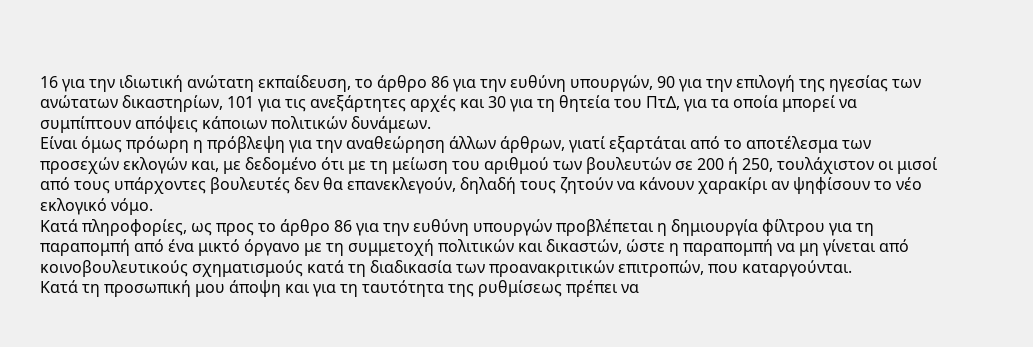16 για την ιδιωτική ανώτατη εκπαίδευση, το άρθρο 86 για την ευθύνη υπουργών, 90 για την επιλογή της ηγεσίας των ανώτατων δικαστηρίων, 101 για τις ανεξάρτητες αρχές και 30 για τη θητεία του ΠτΔ, για τα οποία μπορεί να συμπίπτουν απόψεις κάποιων πολιτικών δυνάμεων.
Είναι όμως πρόωρη η πρόβλεψη για την αναθεώρηση άλλων άρθρων, γιατί εξαρτάται από το αποτέλεσμα των προσεχών εκλογών και, με δεδομένο ότι με τη μείωση του αριθμού των βουλευτών σε 200 ή 250, τουλάχιστον οι μισοί από τους υπάρχοντες βουλευτές δεν θα επανεκλεγούν, δηλαδή τους ζητούν να κάνουν χαρακίρι αν ψηφίσουν το νέο εκλογικό νόμο.
Κατά πληροφορίες, ως προς το άρθρο 86 για την ευθύνη υπουργών προβλέπεται η δημιουργία φίλτρου για τη παραπομπή από ένα μικτό όργανο με τη συμμετοχή πολιτικών και δικαστών, ώστε η παραπομπή να μη γίνεται από κοινοβουλευτικούς σχηματισμούς κατά τη διαδικασία των προανακριτικών επιτροπών, που καταργούνται.
Κατά τη προσωπική μου άποψη και για τη ταυτότητα της ρυθμίσεως πρέπει να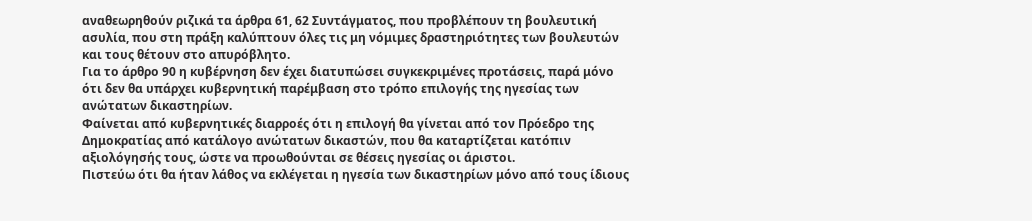αναθεωρηθούν ριζικά τα άρθρα 61, 62 Συντάγματος, που προβλέπουν τη βουλευτική ασυλία, που στη πράξη καλύπτουν όλες τις μη νόμιμες δραστηριότητες των βουλευτών και τους θέτουν στο απυρόβλητο.
Για το άρθρο 90 η κυβέρνηση δεν έχει διατυπώσει συγκεκριμένες προτάσεις, παρά μόνο ότι δεν θα υπάρχει κυβερνητική παρέμβαση στο τρόπο επιλογής της ηγεσίας των ανώτατων δικαστηρίων.
Φαίνεται από κυβερνητικές διαρροές ότι η επιλογή θα γίνεται από τον Πρόεδρο της Δημοκρατίας από κατάλογο ανώτατων δικαστών, που θα καταρτίζεται κατόπιν αξιολόγησής τους, ώστε να προωθούνται σε θέσεις ηγεσίας οι άριστοι.
Πιστεύω ότι θα ήταν λάθος να εκλέγεται η ηγεσία των δικαστηρίων μόνο από τους ίδιους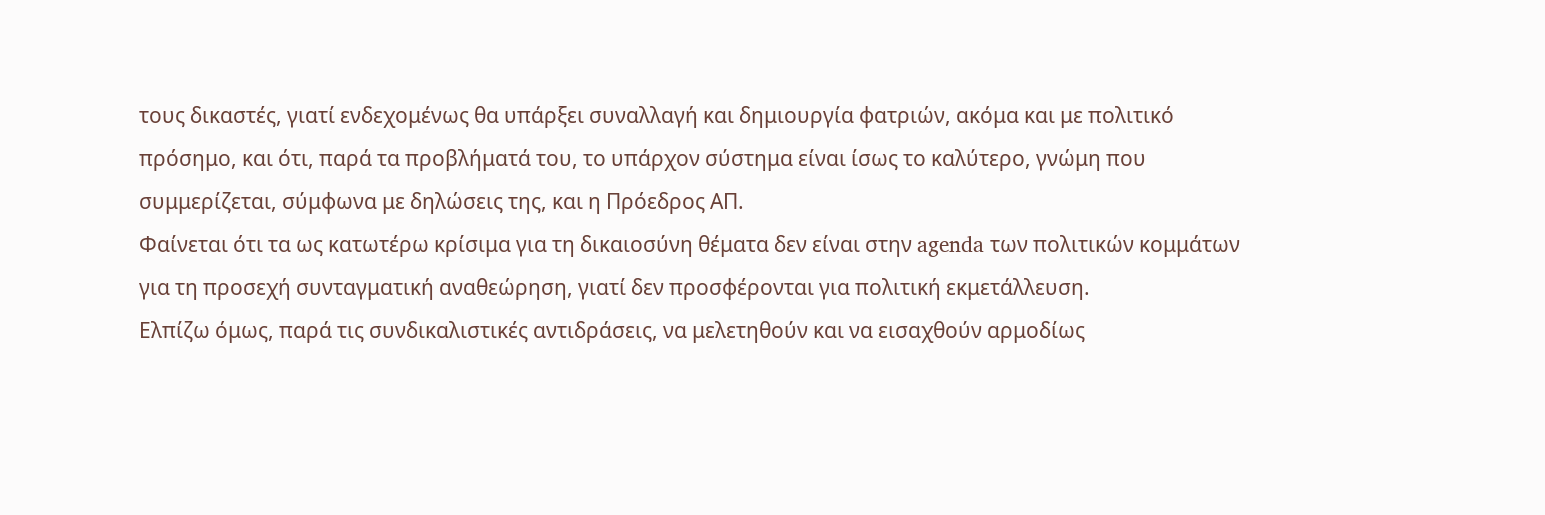τους δικαστές, γιατί ενδεχομένως θα υπάρξει συναλλαγή και δημιουργία φατριών, ακόμα και με πολιτικό πρόσημο, και ότι, παρά τα προβλήματά του, το υπάρχον σύστημα είναι ίσως το καλύτερο, γνώμη που συμμερίζεται, σύμφωνα με δηλώσεις της, και η Πρόεδρος ΑΠ.
Φαίνεται ότι τα ως κατωτέρω κρίσιμα για τη δικαιοσύνη θέματα δεν είναι στην agenda των πολιτικών κομμάτων για τη προσεχή συνταγματική αναθεώρηση, γιατί δεν προσφέρονται για πολιτική εκμετάλλευση.
Ελπίζω όμως, παρά τις συνδικαλιστικές αντιδράσεις, να μελετηθούν και να εισαχθούν αρμοδίως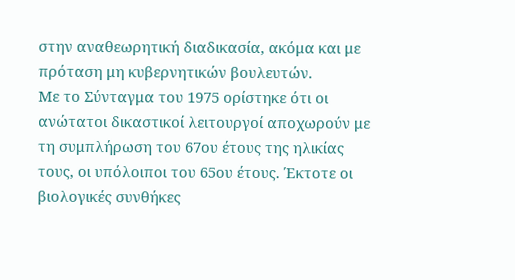στην αναθεωρητική διαδικασία, ακόμα και με πρόταση μη κυβερνητικών βουλευτών.
Με το Σύνταγμα του 1975 ορίστηκε ότι οι ανώτατοι δικαστικοί λειτουργοί αποχωρούν με τη συμπλήρωση του 67ου έτους της ηλικίας τους, οι υπόλοιποι του 65ου έτους. Έκτοτε οι βιολογικές συνθήκες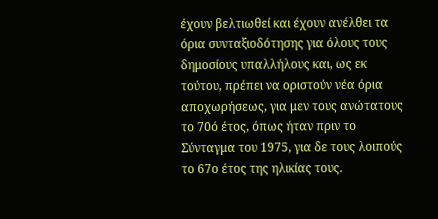έχουν βελτιωθεί και έχουν ανέλθει τα όρια συνταξιοδότησης για όλους τους δημοσίους υπαλλήλους και, ως εκ τούτου, πρέπει να οριστούν νέα όρια αποχωρήσεως, για μεν τους ανώτατους το 70ό έτος, όπως ήταν πριν το Σύνταγμα του 1975, για δε τους λοιπούς το 67ο έτος της ηλικίας τους.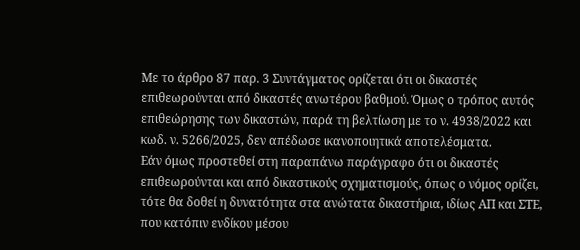Με το άρθρο 87 παρ. 3 Συντάγματος ορίζεται ότι οι δικαστές επιθεωρούνται από δικαστές ανωτέρου βαθμού. Όμως ο τρόπος αυτός επιθεώρησης των δικαστών, παρά τη βελτίωση με το ν. 4938/2022 και κωδ. ν. 5266/2025, δεν απέδωσε ικανοποιητικά αποτελέσματα.
Εάν όμως προστεθεί στη παραπάνω παράγραφο ότι οι δικαστές επιθεωρούνται και από δικαστικούς σχηματισμούς, όπως ο νόμος ορίζει, τότε θα δοθεί η δυνατότητα στα ανώτατα δικαστήρια, ιδίως ΑΠ και ΣΤΕ, που κατόπιν ενδίκου μέσου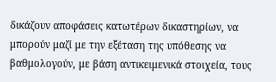δικάζουν αποφάσεις κατωτέρων δικαστηρίων, να μπορούν μαζί με την εξέταση της υπόθεσης να βαθμολογούν, με βάση αντικειμενικά στοιχεία, τους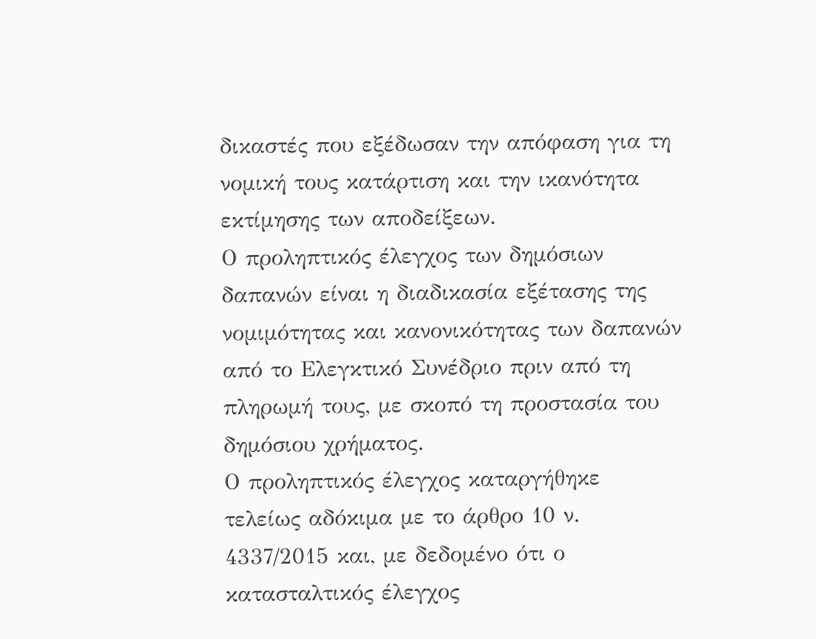δικαστές που εξέδωσαν την απόφαση για τη νομική τους κατάρτιση και την ικανότητα εκτίμησης των αποδείξεων.
Ο προληπτικός έλεγχος των δημόσιων δαπανών είναι η διαδικασία εξέτασης της νομιμότητας και κανονικότητας των δαπανών από το Ελεγκτικό Συνέδριο πριν από τη πληρωμή τους, με σκοπό τη προστασία του δημόσιου χρήματος.
Ο προληπτικός έλεγχος καταργήθηκε τελείως αδόκιμα με το άρθρο 10 ν. 4337/2015 και, με δεδομένο ότι ο κατασταλτικός έλεγχος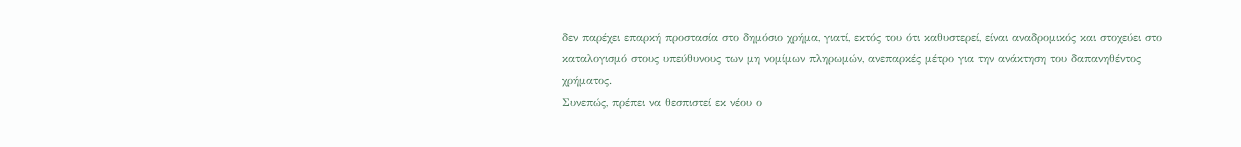δεν παρέχει επαρκή προστασία στο δημόσιο χρήμα, γιατί, εκτός του ότι καθυστερεί, είναι αναδρομικός και στοχεύει στο καταλογισμό στους υπεύθυνους των μη νομίμων πληρωμών, ανεπαρκές μέτρο για την ανάκτηση του δαπανηθέντος χρήματος.
Συνεπώς, πρέπει να θεσπιστεί εκ νέου ο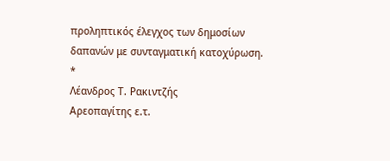προληπτικός έλεγχος των δημοσίων δαπανών με συνταγματική κατοχύρωση.
*
Λέανδρος Τ. Ρακιντζής
Αρεοπαγίτης ε.τ.